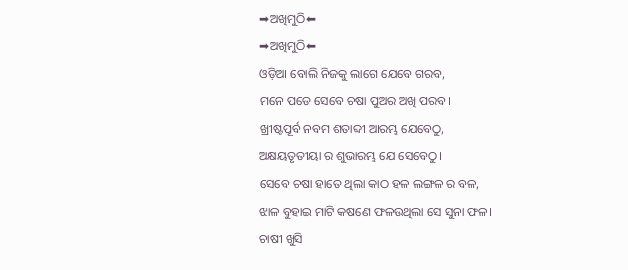➡ଅଖିମୁଠି⬅
➡ଅଖିମୁଠି⬅
ଓଡ଼ିଆ ବୋଲି ନିଜକୁ ଲାଗେ ଯେବେ ଗରବ,
ମନେ ପଡେ ସେବେ ଚଷା ପୁଅର ଅଖି ପରବ।
ଖ୍ରୀଷ୍ଟପୂର୍ବ ନବମ ଶତାବ୍ଦୀ ଆରମ୍ଭ ଯେବେଠୁ,
ଅକ୍ଷୟତୃତୀୟା ର ଶୁଭାରମ୍ଭ ଯେ ସେବେଠୁ।
ସେବେ ଚଷା ହାତେ ଥିଲା କାଠ ହଳ ଲଙ୍ଗଳ ର ବଳ,
ଝାଳ ବୁହାଇ ମାଟି କଷଣେ ଫଳଉଥିଲା ସେ ସୁନା ଫଳ।
ଚାଷୀ ଖୁସି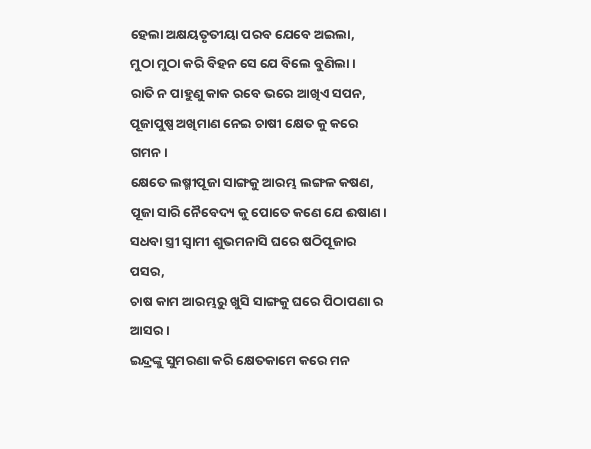ହେଲା ଅକ୍ଷୟତୃତୀୟା ପରବ ଯେବେ ଅଇଲା,
ମୁଠା ମୁଠା କରି ବିହନ ସେ ଯେ ବିଲେ ବୁଣିଲା।
ରାତି ନ ପାହୁଣୁ କାକ ରବେ ଭରେ ଆଖିଏ ସପନ,
ପୂଜାପୁଷ୍ପ ଅଖିମାଣ ନେଇ ଚାଷୀ କ୍ଷେତ କୁ କରେ ଗମନ।
କ୍ଷେତେ ଲଷ୍ମୀପୂଜା ସାଙ୍ଗକୁ ଆରମ୍ଭ ଲଙ୍ଗଳ କଷଣ,
ପୂଜା ସାରି ନୈବେଦ୍ୟ କୁ ପୋତେ କଣେ ଯେ ଈଷାଣ।
ସଧବା ସ୍ତ୍ରୀ ସ୍ୱାମୀ ଶୁଭମନାସି ଘରେ ଷଠିପୂଜାର ପସର,
ଚାଷ କାମ ଆରମ୍ଭରୁ ଖୁସି ସାଙ୍ଗକୁ ଘରେ ପିଠାପଣା ର ଆସର।
ଇନ୍ଦ୍ରଙ୍କୁ ସୁମରଣା କରି କ୍ଷେତକାମେ କରେ ମନ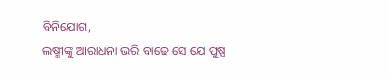ବିନିଯୋଗ,
ଲଷ୍ମୀଙ୍କୁ ଆରାଧନା ଭରି ବାଢେ ସେ ଯେ ପୁଷ୍ପ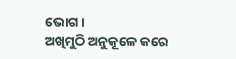ଭୋଗ।
ଅଖିମୁଠି ଅନୁକୂଳେ କରେ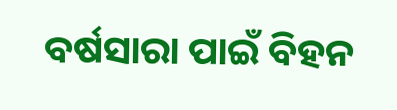ବର୍ଷସାରା ପାଇଁ ବିହନ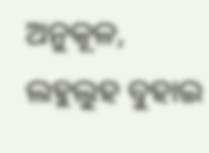ଅନୁକୂଳ,
ଲହୁଲୁହ ବୁହାଇ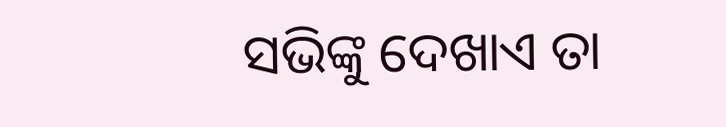ସଭିଙ୍କୁ ଦେଖାଏ ତା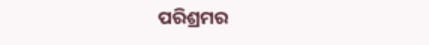ପରିଶ୍ରମର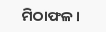ମିଠାଫଳ।